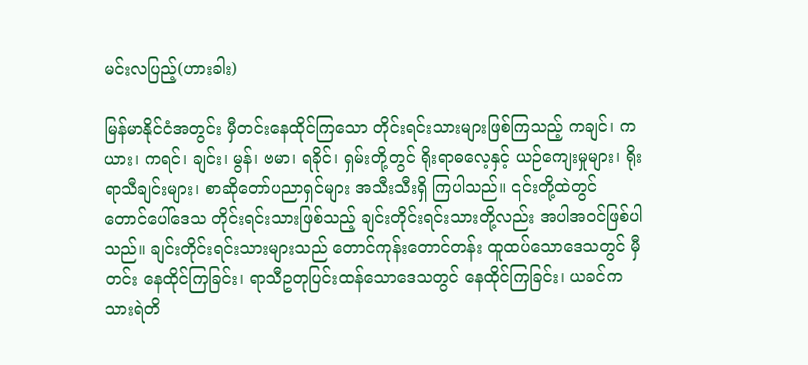မင်းလပြည့်(ဟားခါး)

မြန်မာနိုင်ငံအတွင်း မှီတင်းနေထိုင်ကြသော တိုင်းရင်းသားများဖြစ်ကြသည့် ကချင်၊ ကယား၊ ကရင်၊ ချင်း၊ မွန်၊ ဗမာ၊ ရခိုင်၊ ရှမ်းတို့တွင် ရိုးရာဓလေ့နှင့် ယဉ်ကျေးမှုများ၊ ရိုးရာသီချင်းများ၊ စာဆိုတော်ပညာရှင်များ အသီးသီးရှိ ကြပါသည်။ ၎င်းတို့ထဲတွင် တောင်ပေါ်ဒေသ တိုင်းရင်းသားဖြစ်သည့် ချင်းတိုင်းရင်းသားတို့လည်း အပါအဝင်ဖြစ်ပါသည်။ ချင်းတိုင်းရင်းသားများသည် တောင်ကုန်းတောင်တန်း ထူထပ်သောဒေသတွင် မှီတင်း နေထိုင်ကြခြင်း၊ ရာသီဥတုပြင်းထန်သောဒေသတွင် နေထိုင်ကြခြင်း၊ ယခင်ကသားရဲတိ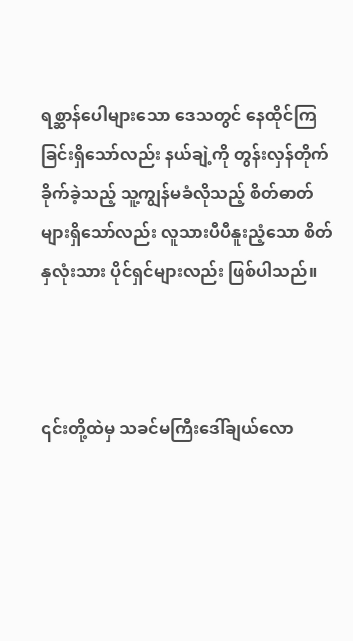ရစ္ဆာန်ပေါများသော ဒေသတွင် နေထိုင်ကြခြင်းရှိသော်လည်း နယ်ချဲ့ကို တွန်းလှန်တိုက်ခိုက်ခဲ့သည့် သူ့ကျွန်မခံလိုသည့် စိတ်ဓာတ် များရှိသော်လည်း လူသားပီပီနူးညံ့သော စိတ်နှလုံးသား ပိုင်ရှင်များလည်း ဖြစ်ပါသည်။



၎င်းတို့ထဲမှ သခင်မကြီးဒေါ်ချယ်လော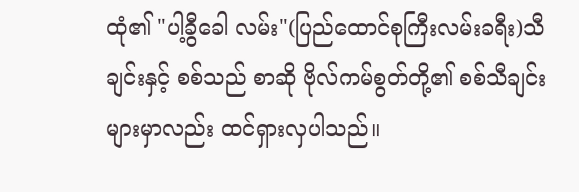ထုံ၏ "ပါ့ခွီခေါ လမ်း"(ပြည်ထောင်စုကြီးလမ်းခရီး)သီချင်းနှင့် စစ်သည် စာဆို ဗိုလ်ကမ်စွတ်တို့၏ စစ်သီချင်းများမှာလည်း ထင်ရှားလှပါသည်။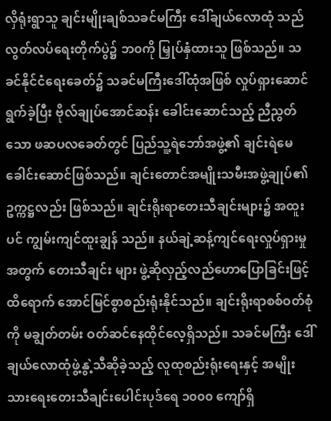လှိရုံးရွာသူ ချင်းမျိုးချစ်သခင်မကြီး ဒေါ်ချယ်လောထုံ သည် လွတ်လပ်ရေးတိုက်ပွဲ၌ ဘ၀ကို မြှုပ်နှံထားသူ ဖြစ်သည်။ သခင်နိုင်ငံရေးခေတ်၌ သခင်မကြီးဒေါ်ထုံအဖြစ် လှုပ်ရှားဆောင်ရွက်ခဲ့ပြီး ဗိုလ်ချုပ်အောင်ဆန်း ခေါင်းဆောင်သည့် ညီညွတ်သော ဖဆပလခေတ်တွင် ပြည်သူ့ရဲဘော်အဖွဲ့၏ ချင်းရဲမေခေါင်းဆောင်ဖြစ်သည်။ ချင်းတောင်အမျိုးသမီးအဖွဲ့ချုပ်၏ဥက္ကဋ္ဌလည်း ဖြစ်သည်။ ချင်းရိုးရာတေးသီချင်းများ၌ အထူးပင် ကျွမ်းကျင်ထူးချွန် သည်။ နယ်ချဲ့ဆန့်ကျင်ရေးလှုပ်ရှားမှုအတွက် တေးသီချင်း များ ဖွဲ့ဆိုလှည့်လည်ဟောပြောခြင်းဖြင့် ထိရောက် အောင်မြင်စွာစည်းရုံးနိုင်သည်။ ချင်းရိုးရာစစ်ဝတ်စုံကို မချွတ်တမ်း ဝတ်ဆင်နေထိုင်လေ့ရှိသည်။ သခင်မကြီး ဒေါ်ချယ်လောထုံဖွဲ့နွဲ့သီဆိုခဲ့သည့် လူထုစည်းရုံးရေးနှင့် အမျိုးသားရေးတေးသီချင်းပေါင်းပုဒ်ရေ ၁၀၀၀ ကျော်ရှိ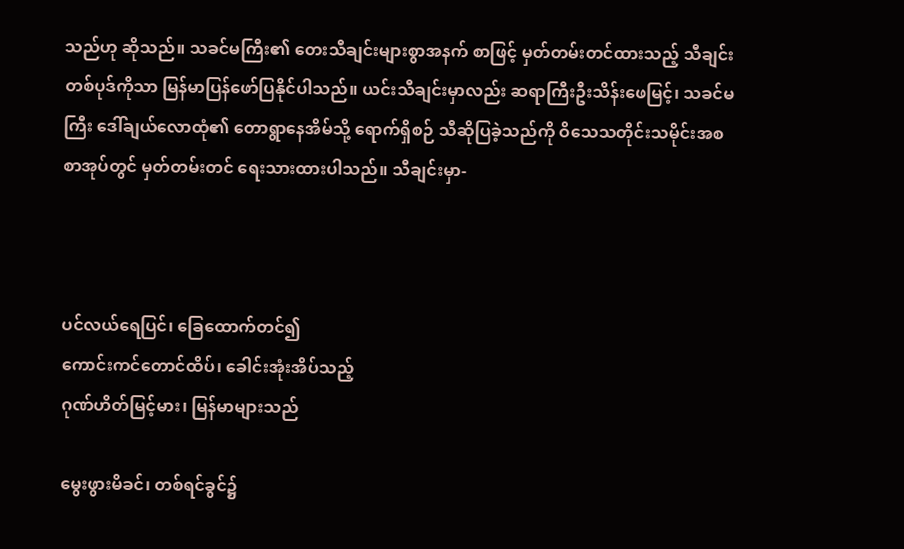သည်ဟု ဆိုသည်။ သခင်မကြီး၏ တေးသီချင်းများစွာအနက် စာဖြင့် မှတ်တမ်းတင်ထားသည့် သီချင်းတစ်ပုဒ်ကိုသာ မြန်မာပြန်ဖော်ပြနိုင်ပါသည်။ ယင်းသီချင်းမှာလည်း ဆရာကြီးဦးသိန်းဖေမြင့်၊ သခင်မကြီး ဒေါ်ချယ်လောထုံ၏ တောရွာနေအိမ်သို့ ရောက်ရှိစဉ် သီဆိုပြခဲ့သည်ကို ဝိသေသတိုင်းသမိုင်းအစစာအုပ်တွင် မှတ်တမ်းတင် ရေးသားထားပါသည်။ သီချင်းမှာ-



ပင်လယ်ရေပြင်၊ ခြေထောက်တင်၍
ကောင်းကင်တောင်ထိပ်၊ ခေါင်းအုံးအိပ်သည့်
ဂုဏ်ဟိတ်မြင့်မား၊ မြန်မာများသည်

မွေးဖွားမိခင်၊ တစ်ရင်ခွင်၌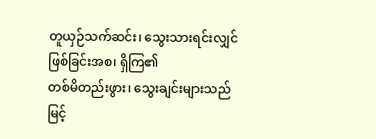တူယှဉ်သက်ဆင်း၊ သွေးသားရင်းလျှင်
ဖြစ်ခြင်းအစ၊ ရှိကြ၏
တစ်မိတည်းဖွား၊ သွေးချင်းများသည်
မြင့်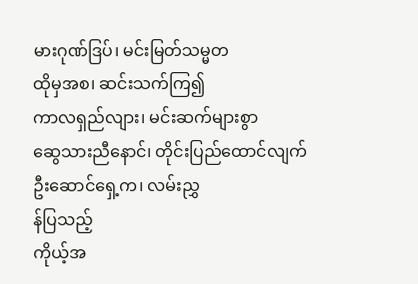မားဂုဏ်ဒြပ်၊ မင်းမြတ်သမ္မတ
ထိုမှအစ၊ ဆင်းသက်ကြ၍
ကာလရှည်လျား၊ မင်းဆက်များစွာ
ဆွေသားညီနောင်၊ တိုင်းပြည်ထောင်လျက်
ဦးဆောင်ရှေ့က၊ လမ်းညွှ
န်ပြသည့်
ကိုယ့်အ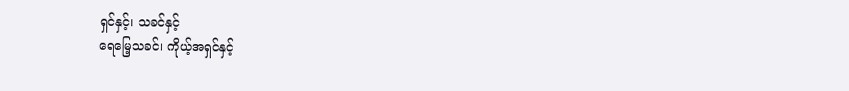ရှင်နှင့်၊ သခင်နှင့်
ရေမြေ့သခင်၊ ကိုယ့်အရှင်နှင့်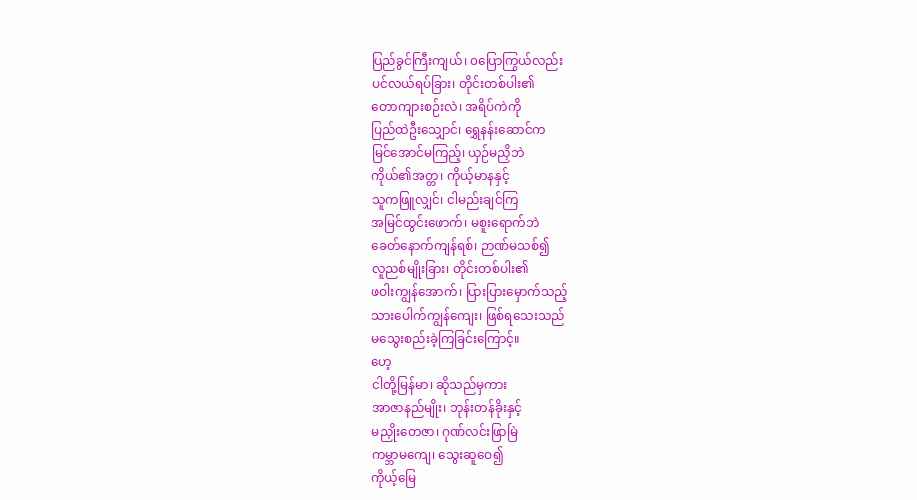ပြည်ခွင်ကြီးကျယ်၊ ၀ပြောကြွယ်လည်း
ပင်လယ်ရပ်ခြား၊ တိုင်းတစ်ပါး၏
တောကျားစဉ်းလဲ၊ အရိပ်ကဲကို
ပြည်ထဲဦးသျှောင်၊ ရွှေနန်းဆောင်က
မြင်အောင်မကြည့်၊ ယှဉ်မညှိဘဲ
ကိုယ်၏အတ္တ၊ ကိုယ့်မာနနှင့်
သူကဖြူလျှင်၊ ငါမည်းချင်ကြ
အမြင်ထွင်းဖောက်၊ မစူးရောက်ဘဲ
ခေတ်နောက်ကျန်ရစ်၊ ဉာဏ်မသစ်၍
လူညစ်မျိုးခြား၊ တိုင်းတစ်ပါး၏
ဖဝါးကျွန်အောက်၊ ပြားပြားမှောက်သည့်
သားပေါက်ကျွန်ကျေး၊ ဖြစ်ရသေးသည်
မသွေးစည်းခဲ့ကြခြင်းကြောင့်။
ဟေ့
ငါတို့မြန်မာ၊ ဆိုသည်မှကား
အာဇာနည်မျိုး၊ ဘုန်းတန်ခိုးနှင့်
မညှိုးတေဇာ၊ ဂုဏ်လင်းဖြာမြဲ
ကမ္ဘာမကျေ၊ သွေးဆူဝေ၍
ကိုယ့်မြေ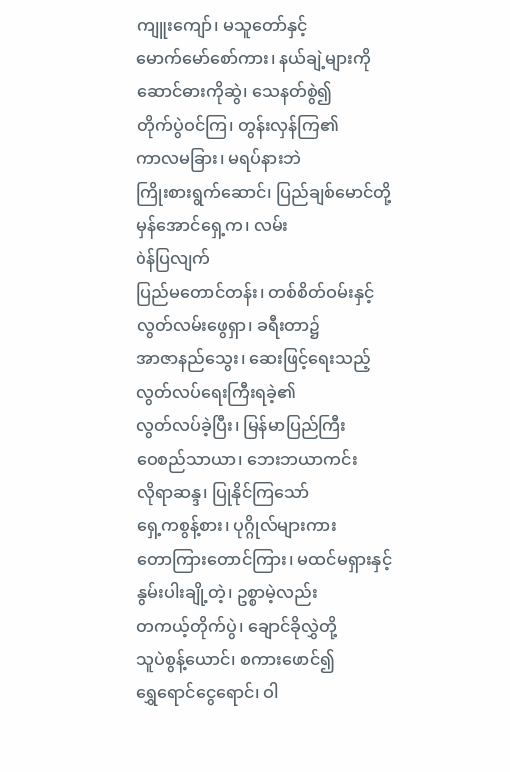ကျူးကျော်၊ မသူတော်နှင့်
မောက်မော်စော်ကား၊ နယ်ချဲ့များကို
ဆောင်ဓားကိုဆွဲ၊ သေနတ်စွဲ၍
တိုက်ပွဲဝင်ကြ၊ တွန်းလှန်ကြ၏
ကာလမခြား၊ မရပ်နားဘဲ
ကြိုးစားရွက်ဆောင်၊ ပြည်ချစ်မောင်တို့
မှန်အောင်ရှေ့က၊ လမ်း
òန်ပြလျက်
ပြည်မတောင်တန်း၊ တစ်စိတ်ဝမ်းနှင့်
လွတ်လမ်းဖွေရှာ၊ ခရီးတာ၌
အာဇာနည်သွေး၊ ဆေးဖြင့်ရေးသည့်
လွတ်လပ်ရေးကြီးရခဲ့၏
လွတ်လပ်ခဲ့ပြီး၊ မြန်မာပြည်ကြီး
ဝေစည်သာယာ၊ ဘေးဘယာကင်း
လိုရာဆန္ဒ၊ ပြုနိုင်ကြသော်
ရှေ့ကစွန့်စား၊ ပုဂ္ဂိုလ်များကား
တောကြားတောင်ကြား၊ မထင်မရှားနှင့်
နွမ်းပါးချို့တဲ့၊ ဥစ္စာမဲ့လည်း
တကယ့်တိုက်ပွဲ၊ ချောင်ခိုလွှဲတို့
သူပဲစွန့်ယောင်၊ စကားဖောင်၍
ရွှေရောင်ငွေရောင်၊ ဝါ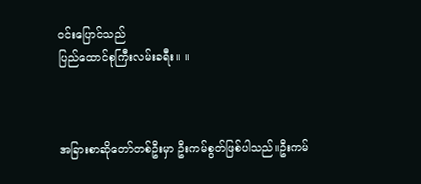ဝင်းပြောင်သည်
ပြည်ထောင်စုကြီးလမ်းခရီး။ ။



အခြားစာဆိုတော်တစ်ဦးမှာ ဦးကမ်စွတ်ဖြစ်ပါသည်။ဦးကမ်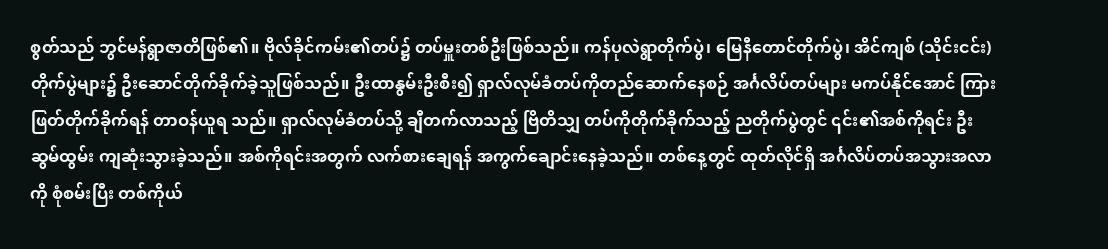စွတ်သည် ဘွင်မန်ရွာဇာတိဖြစ်၏။ ဗိုလ်ခိုင်ကမ်း၏တပ်၌ တပ်မှူးတစ်ဦးဖြစ်သည်။ ကန်ပုလဲရွာတိုက်ပွဲ၊ မြေနီတောင်တိုက်ပွဲ၊ အိင်ကျစ် (သိုင်းငင်း)တိုက်ပွဲများ၌ ဦးဆောင်တိုက်ခိုက်ခဲ့သူဖြစ်သည်။ ဦးထာနွမ်းဦးစီး၍ ရှာလ်လုမ်ခံတပ်ကိုတည်ဆောက်နေစဉ် အင်္ဂလိပ်တပ်များ မကပ်နိုင်အောင် ကြားဖြတ်တိုက်ခိုက်ရန် တာဝန်ယူရ သည်။ ရှာလ်လုမ်ခံတပ်သို့ ချီတက်လာသည့် ဗြိတိသျှ တပ်ကိုတိုက်ခိုက်သည့် ညတိုက်ပွဲတွင် ၎င်း၏အစ်ကိုရင်း ဦးဆွမ်ထွမ်း ကျဆုံးသွားခဲ့သည်။ အစ်ကိုရင်းအတွက် လက်စားချေရန် အကွက်ချောင်းနေခဲ့သည်။ တစ်နေ့တွင် ထုတ်လိုင်ရှိ အင်္ဂလိပ်တပ်အသွားအလာကို စုံစမ်းပြီး တစ်ကိုယ်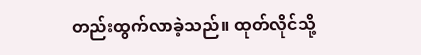တည်းထွက်လာခဲ့သည်။ ထုတ်လိုင်သို့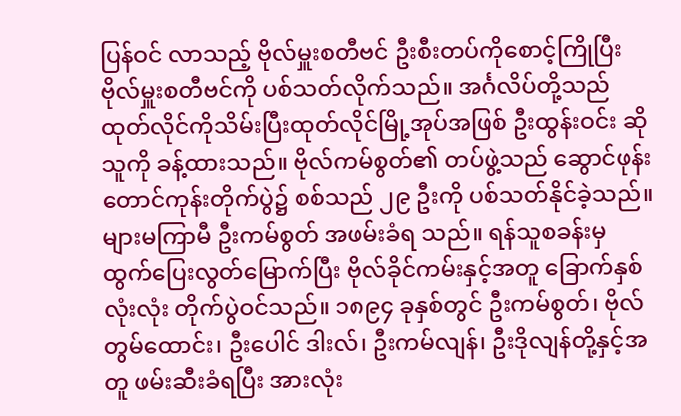ပြန်ဝင် လာသည့် ဗိုလ်မှူးစတီဗင် ဦးစီးတပ်ကိုစောင့်ကြိုပြီး ဗိုလ်မှူးစတီဗင်ကို ပစ်သတ်လိုက်သည်။ အင်္ဂလိပ်တို့သည် ထုတ်လိုင်ကိုသိမ်းပြီးထုတ်လိုင်မြို့အုပ်အဖြစ် ဦးထွန်းဝင်း ဆိုသူကို ခန့်ထားသည်။ ဗိုလ်ကမ်စွတ်၏ တပ်ဖွဲ့သည် ဆွောင်ဖုန်း တောင်ကုန်းတိုက်ပွဲ၌ စစ်သည် ၂၉ ဦးကို ပစ်သတ်နိုင်ခဲ့သည်။ များမကြာမီ ဦးကမ်စွတ် အဖမ်းခံရ သည်။ ရန်သူစခန်းမှ ထွက်ပြေးလွတ်မြောက်ပြီး ဗိုလ်ခိုင်ကမ်းနှင့်အတူ ခြောက်နှစ်လုံးလုံး တိုက်ပွဲဝင်သည်။ ၁၈၉၄ ခုနှစ်တွင် ဦးကမ်စွတ်၊ ဗိုလ်တွမ်ထောင်း၊ ဦးပေါင် ဒါးလ်၊ ဦးကမ်လျန်၊ ဦးဒိုလျန်တို့နှင့်အတူ ဖမ်းဆီးခံရပြီး အားလုံး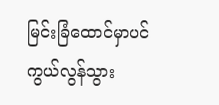မြင်းခြံထောင်မှာပင် ကွယ်လွန်သွား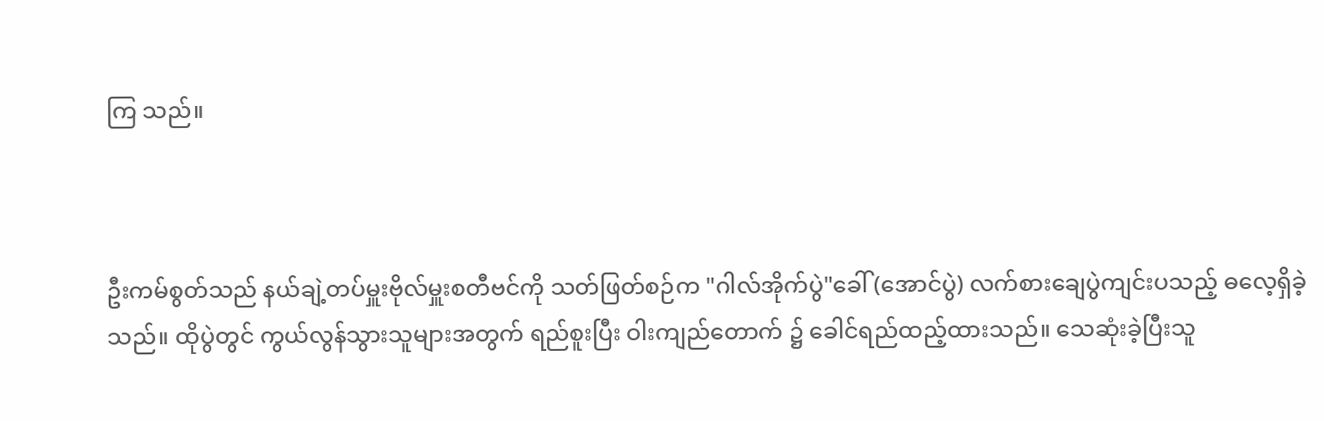ကြ သည်။



ဦးကမ်စွတ်သည် နယ်ချဲ့တပ်မှူးဗိုလ်မှူးစတီဗင်ကို သတ်ဖြတ်စဉ်က "ဂါလ်အိုက်ပွဲ"ခေါ် (အောင်ပွဲ) လက်စားချေပွဲကျင်းပသည့် ဓလေ့ရှိခဲ့သည်။ ထိုပွဲတွင် ကွယ်လွန်သွားသူများအတွက် ရည်စူးပြီး ဝါးကျည်တောက် ၌ ခေါင်ရည်ထည့်ထားသည်။ သေဆုံးခဲ့ပြီးသူ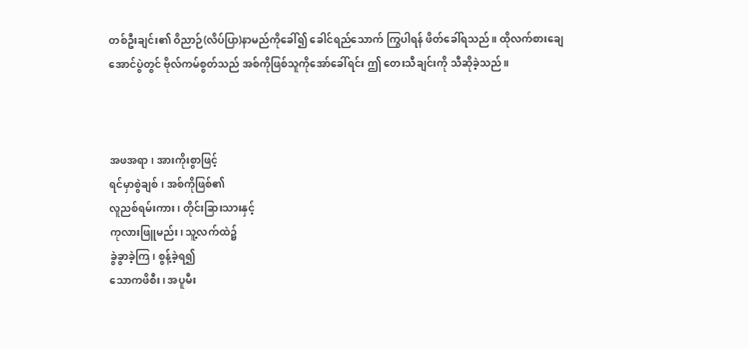တစ်ဦးချင်း၏ ဝိညာဉ်(လိပ်ပြာ)နာမည်ကိုခေါ်၍ ခေါင်ရည်သောက် ကြွပါရန် ဖိတ်ခေါ်ရသည်။ ထိုလက်စားချေအောင်ပွဲတွင် ဗိုလ်ကမ်စွတ်သည် အစ်ကိုဖြစ်သူကိုအော်ခေါ်ရင်း ဤ တေးသီချင်းကို သီဆိုခဲ့သည်။



အဖအရာ၊ အားကိုးစွာဖြင့်
ရင်မှာစွဲချစ်၊ အစ်ကိုဖြစ်၏
လူညစ်ရမ်းကား၊ တိုင်းခြားသားနှင့်
ကုလားဖြူမည်း၊ သူ့လက်ထဲ၌
ခွဲခွာခဲ့ကြ၊ စွန့်ခဲ့ရ၍
သောကဖိစီး၊ အပူမီး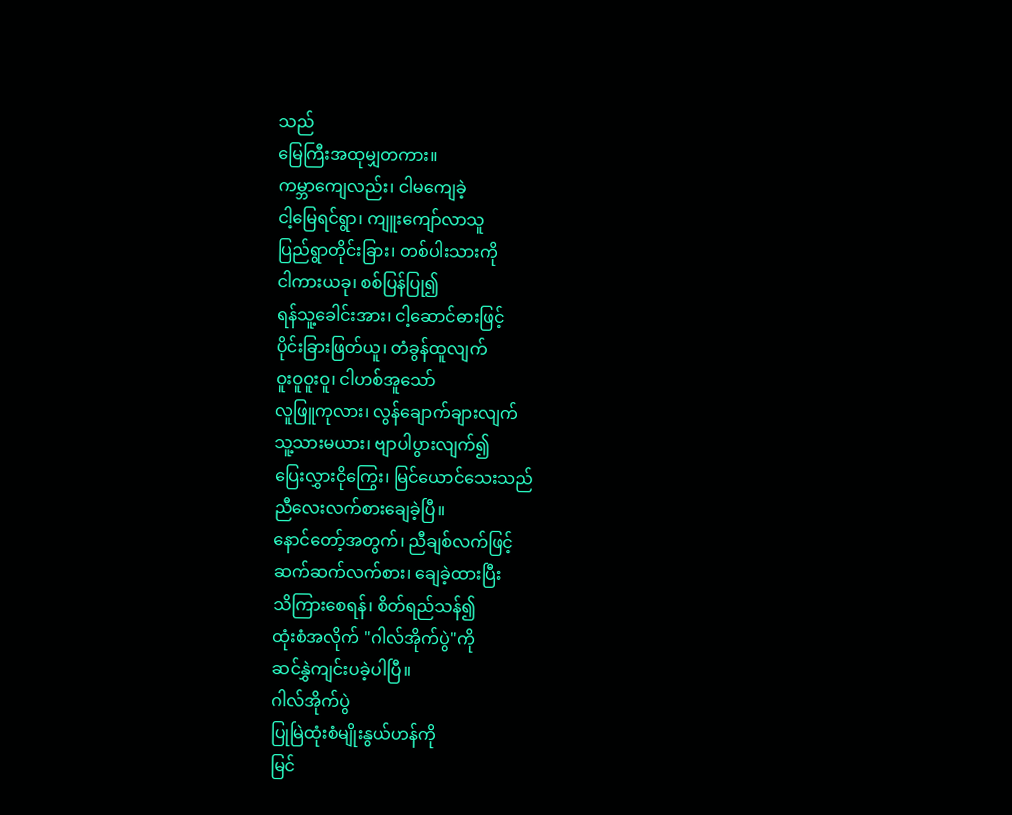သည်
မြေကြီးအထုမျှတကား။
ကမ္ဘာကျေလည်း၊ ငါမကျေခဲ့
ငါ့မြေရင်ရွာ၊ ကျူးကျော်လာသူ
ပြည်ရွာတိုင်းခြား၊ တစ်ပါးသားကို
ငါကားယခု၊ စစ်ပြန်ပြု၍
ရန်သူ့ခေါင်းအား၊ ငါ့ဆောင်ဓားဖြင့်
ပိုင်းခြားဖြတ်ယူ၊ တံခွန်ထူလျက်
ဝူးဝူဝူးဝူ၊ ငါဟစ်အူသော်
လူဖြူကုလား၊ လွန်ချောက်ချားလျက်
သူ့သားမယား၊ ဗျာပါပွားလျက်၍
ပြေးလွှားငိုကြွေး၊ မြင်ယောင်သေးသည်
ညီလေးလက်စားချေခဲ့ပြီ။
နောင်တော့်အတွက်၊ ညီချစ်လက်ဖြင့်
ဆက်ဆက်လက်စား၊ ချေခဲ့ထားပြီး
သိကြားစေရန်၊ စိတ်ရည်သန်၍
ထုံးစံအလိုက် "ဂါလ်အိုက်ပွဲ"ကို
ဆင်နွှဲကျင်းပခဲ့ပါပြီ။
ဂါလ်အိုက်ပွဲ
ပြုမြဲထုံးစံမျိုးနွယ်ဟန်ကို
မြင်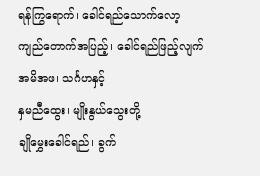ရန်ကြွရောက်၊ ခေါင်ရည်သောက်လော့
ကျည်တောက်အပြည့်၊ ခေါင်ရည်ဖြည့်လျက်
အမိအဖ၊ သင်္ဂဟနှင့်
နှမညီထွေး၊ မျိုးနွယ်သွေးတို့
ချိုမွှေးခေါင်ရည်၊ ခွက်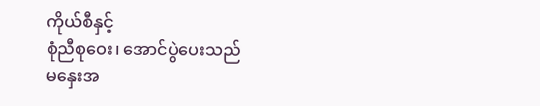ကိုယ်စီနှင့်
စုံညီစုဝေး၊ အောင်ပွဲပေးသည်
မနှေးအ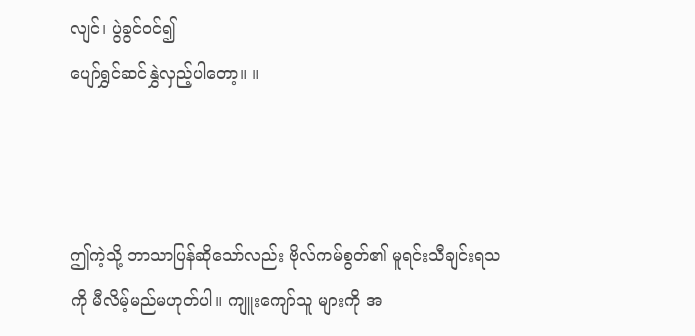လျင်၊ ပွဲခွင်ဝင်၍
ပျော်ရွှင်ဆင်နွှဲလှည့်ပါတော့။ ။



ဤကဲ့သို့ ဘာသာပြန်ဆိုသော်လည်း ဗိုလ်ကမ်စွတ်၏ မူရင်းသီချင်းရသကို မီလိမ့်မည်မဟုတ်ပါ။ ကျူးကျော်သူ များကို အ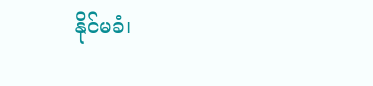နိုင်မခံ၊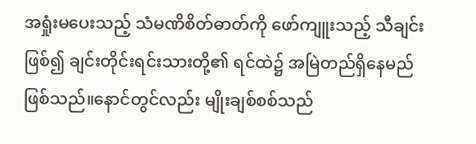အရှုံးမပေးသည့် သံမဏိစိတ်ဓာတ်ကို ဖော်ကျူးသည့် သီချင်းဖြစ်၍ ချင်းတိုင်းရင်းသားတို့၏ ရင်ထဲ၌ အမြဲတည်ရှိနေမည်ဖြစ်သည်။နောင်တွင်လည်း မျိုးချစ်စစ်သည်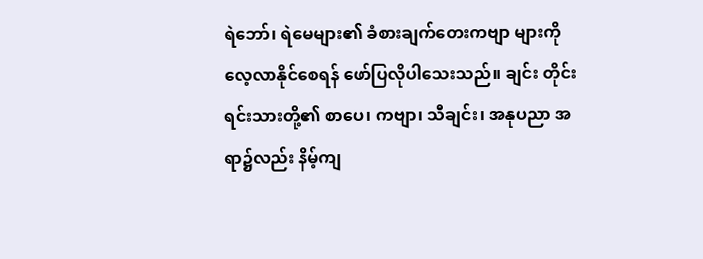ရဲဘော်၊ ရဲမေများ၏ ခံစားချက်တေးကဗျာ များကိုလေ့လာနိုင်စေရန် ဖော်ပြလိုပါသေးသည်။ ချင်း တိုင်းရင်းသားတို့၏ စာပေ၊ ကဗျာ၊ သီချင်း၊ အနုပညာ အရာ၌လည်း နိမ့်ကျ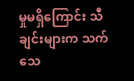မှုမရှိကြောင်း သီချင်းများက သက်သေ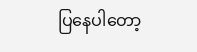ပြနေပါတော့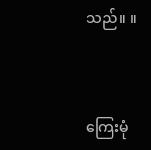သည်။ ။



ကြေးမုံ